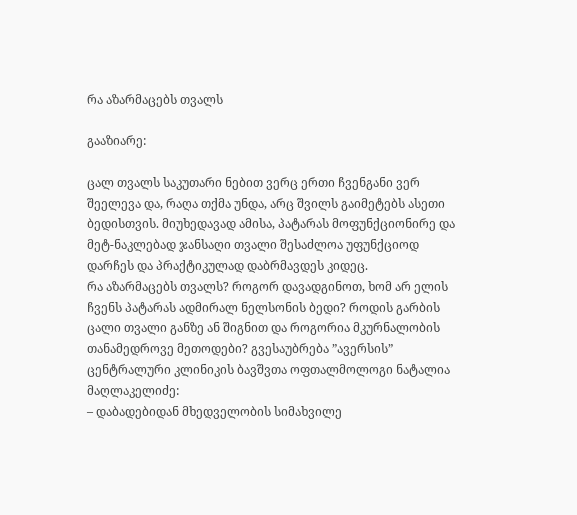რა აზარმაცებს თვალს

გააზიარე:

ცალ თვალს საკუთარი ნებით ვერც ერთი ჩვენგანი ვერ შეელევა და, რაღა თქმა უნდა, არც შვილს გაიმეტებს ასეთი ბედისთვის. მიუხედავად ამისა, პატარას მოფუნქციონირე და მეტ-ნაკლებად ჯანსაღი თვალი შესაძლოა უფუნქციოდ დარჩეს და პრაქტიკულად დაბრმავდეს კიდეც.
რა აზარმაცებს თვალს? როგორ დავადგინოთ, ხომ არ ელის ჩვენს პატარას ადმირალ ნელსონის ბედი? როდის გარბის ცალი თვალი განზე ან შიგნით და როგორია მკურნალობის თანამედროვე მეთოდები? გვესაუბრება ”ავერსის” ცენტრალური კლინიკის ბავშვთა ოფთალმოლოგი ნატალია მაღლაკელიძე:
– დაბადებიდან მხედველობის სიმახვილე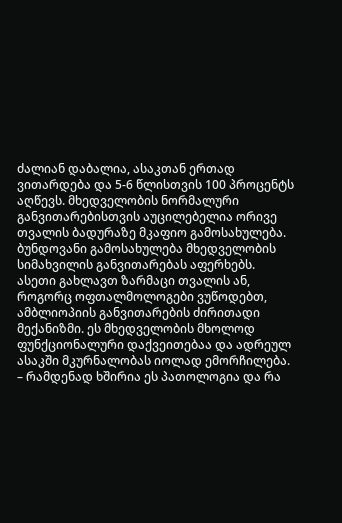ძალიან დაბალია, ასაკთან ერთად ვითარდება და 5-6 წლისთვის 100 პროცენტს აღწევს. მხედველობის ნორმალური განვითარებისთვის აუცილებელია ორივე თვალის ბადურაზე მკაფიო გამოსახულება. ბუნდოვანი გამოსახულება მხედველობის სიმახვილის განვითარებას აფერხებს. ასეთი გახლავთ ზარმაცი თვალის ან, როგორც ოფთალმოლოგები ვუწოდებთ, ამბლიოპიის განვითარების ძირითადი მექანიზმი. ეს მხედველობის მხოლოდ ფუნქციონალური დაქვეითებაა და ადრეულ ასაკში მკურნალობას იოლად ემორჩილება.
– რამდენად ხშირია ეს პათოლოგია და რა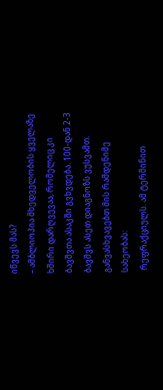იწვევს მას?
– ამბლიოპია მხედველობის ყველაზე ხშირი დარღვევაა, რომელიც კი ბავშვთა ასაკში გვხვდება. 100-დან 2-3 ბავშვს ასეთ დიაგნოზს ვუსვამთ. განვასხვავებთ მის რამდენიმე სახეობას:
 რეფრაქციულს. ამ ტერმინით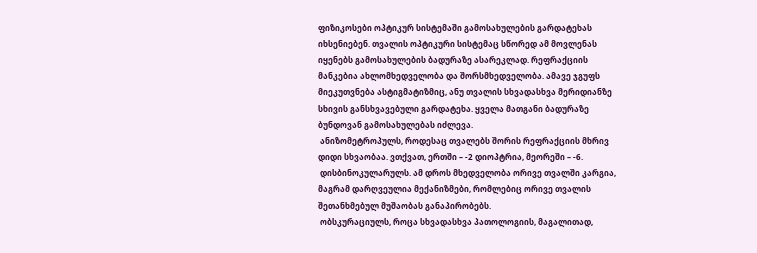ფიზიკოსები ოპტიკურ სისტემაში გამოსახულების გარდატეხას იხსენიებენ. თვალის ოპტიკური სისტემაც სწორედ ამ მოვლენას იყენებს გამოსახულების ბადურაზე ასარეკლად. რეფრაქციის მანკებია ახლომხედველობა და შორსმხედველობა. ამავე ჯგუფს მიეკუთვნება ასტიგმატიზმიც, ანუ თვალის სხვადასხვა მერიდიანზე სხივის განსხვავებული გარდატეხა. ყველა მათგანი ბადურაზე ბუნდოვან გამოსახულებას იძლევა.
 ანიზომეტროპულს, როდესაც თვალებს შორის რეფრაქციის მხრივ დიდი სხვაობაა. ვთქვათ, ერთში – -2 დიოპტრია, მეორეში – -6.
 დისბინოკულარულს. ამ დროს მხედველობა ორივე თვალში კარგია, მაგრამ დარღვეულია მექანიზმები, რომლებიც ორივე თვალის შეთანხმებულ მუშაობას განაპირობებს.
 ობსკურაციულს, როცა სხვადასხვა პათოლოგიის, მაგალითად,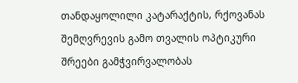თანდაყოლილი კატარაქტის, რქოვანას შემღვრევის გამო თვალის ოპტიკური შრეები გამჭვირვალობას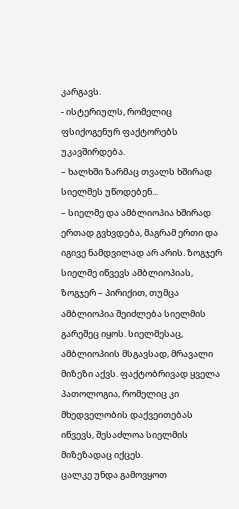კარგავს.
- ისტერიულს, რომელიც ფსიქოგენურ ფაქტორებს უკავშირდება.
– ხალხში ზარმაც თვალს ხშირად სიელმეს უწოდებენ...
– სიელმე და ამბლიოპია ხშირად ერთად გვხვდება, მაგრამ ერთი და იგივე ნამდვილად არ არის. ზოგჯერ სიელმე იწვევს ამბლიოპიას, ზოგჯერ – პირიქით, თუმცა ამბლიოპია შეიძლება სიელმის გარეშეც იყოს. სიელმესაც, ამბლიოპიის მსგავსად, მრავალი მიზეზი აქვს. ფაქტობრივად ყველა პათოლოგია, რომელიც კი მხედველობის დაქვეითებას იწვევს, შესაძლოა სიელმის მიზეზადაც იქცეს.
ცალკე უნდა გამოვყოთ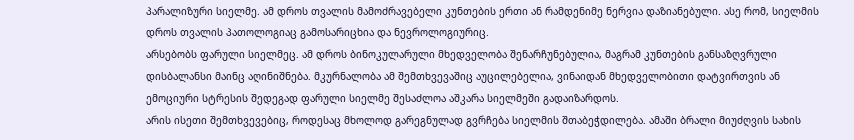პარალიზური სიელმე. ამ დროს თვალის მამოძრავებელი კუნთების ერთი ან რამდენიმე ნერვია დაზიანებული. ასე რომ, სიელმის დროს თვალის პათოლოგიაც გამოსარიცხია და ნევროლოგიურიც.
არსებობს ფარული სიელმეც. ამ დროს ბინოკულარული მხედველობა შენარჩუნებულია, მაგრამ კუნთების განსაზღვრული დისბალანსი მაინც აღინიშნება. მკურნალობა ამ შემთხვევაშიც აუცილებელია, ვინაიდან მხედველობითი დატვირთვის ან ემოციური სტრესის შედეგად ფარული სიელმე შესაძლოა აშკარა სიელმეში გადაიზარდოს.
არის ისეთი შემთხვევებიც, როდესაც მხოლოდ გარეგნულად გვრჩება სიელმის შთაბეჭდილება. ამაში ბრალი მიუძღვის სახის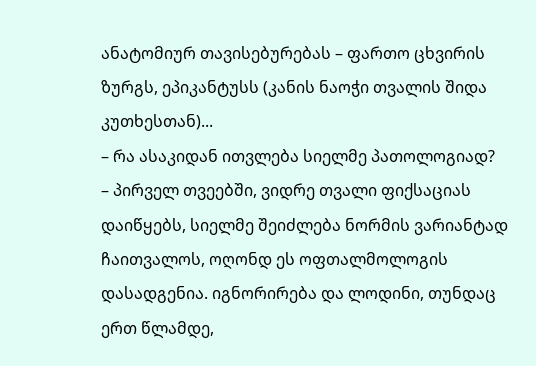ანატომიურ თავისებურებას – ფართო ცხვირის ზურგს, ეპიკანტუსს (კანის ნაოჭი თვალის შიდა კუთხესთან)...
– რა ასაკიდან ითვლება სიელმე პათოლოგიად?
– პირველ თვეებში, ვიდრე თვალი ფიქსაციას დაიწყებს, სიელმე შეიძლება ნორმის ვარიანტად ჩაითვალოს, ოღონდ ეს ოფთალმოლოგის დასადგენია. იგნორირება და ლოდინი, თუნდაც ერთ წლამდე,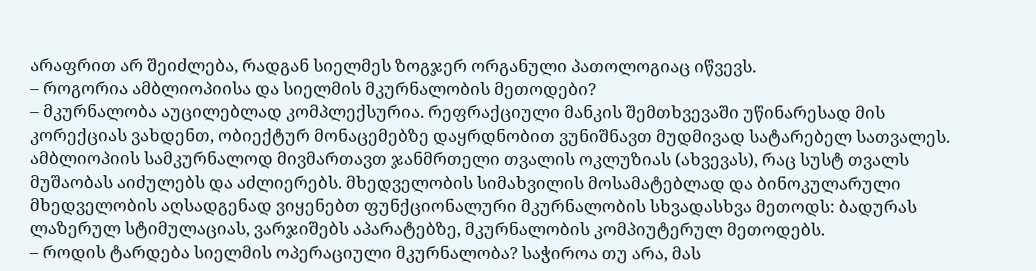არაფრით არ შეიძლება, რადგან სიელმეს ზოგჯერ ორგანული პათოლოგიაც იწვევს.
– როგორია ამბლიოპიისა და სიელმის მკურნალობის მეთოდები?
– მკურნალობა აუცილებლად კომპლექსურია. რეფრაქციული მანკის შემთხვევაში უწინარესად მის კორექციას ვახდენთ, ობიექტურ მონაცემებზე დაყრდნობით ვუნიშნავთ მუდმივად სატარებელ სათვალეს. ამბლიოპიის სამკურნალოდ მივმართავთ ჯანმრთელი თვალის ოკლუზიას (ახვევას), რაც სუსტ თვალს მუშაობას აიძულებს და აძლიერებს. მხედველობის სიმახვილის მოსამატებლად და ბინოკულარული მხედველობის აღსადგენად ვიყენებთ ფუნქციონალური მკურნალობის სხვადასხვა მეთოდს: ბადურას ლაზერულ სტიმულაციას, ვარჯიშებს აპარატებზე, მკურნალობის კომპიუტერულ მეთოდებს.
– როდის ტარდება სიელმის ოპერაციული მკურნალობა? საჭიროა თუ არა, მას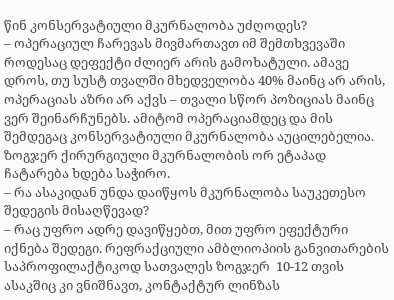წინ კონსერვატიული მკურნალობა უძღოდეს?
– ოპერაციულ ჩარევას მივმართავთ იმ შემთხვევაში როდესაც დეფექტი ძლიერ არის გამოხატული. ამავე დროს, თუ სუსტ თვალში მხედველობა 40% მაინც არ არის, ოპერაციას აზრი არ აქვს – თვალი სწორ პოზიციას მაინც ვერ შეინარჩუნებს. ამიტომ ოპერაციამდეც და მის შემდეგაც კონსერვატიული მკურნალობა აუცილებელია. ზოგჯერ ქირურგიული მკურნალობის ორ ეტაპად ჩატარება ხდება საჭირო.
– რა ასაკიდან უნდა დაიწყოს მკურნალობა საუკეთესო შედეგის მისაღწევად?
– რაც უფრო ადრე დავიწყებთ, მით უფრო ეფექტური იქნება შედეგი. რეფრაქციული ამბლიოპიის განვითარების საპროფილაქტიკოდ სათვალეს ზოგჯერ  10-12 თვის ასაკშიც კი ვნიშნავთ, კონტაქტურ ლინზას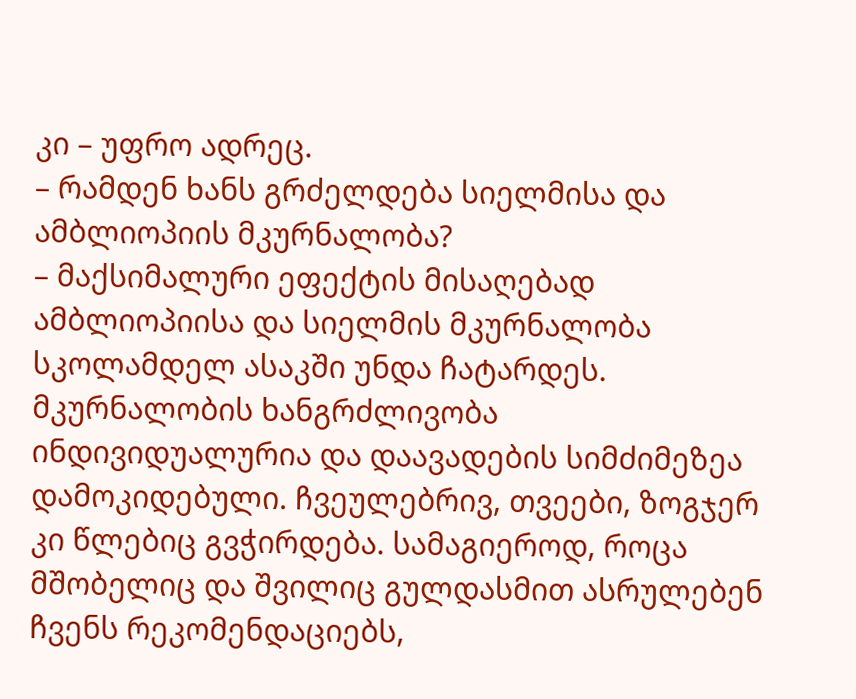კი – უფრო ადრეც.
– რამდენ ხანს გრძელდება სიელმისა და ამბლიოპიის მკურნალობა?
– მაქსიმალური ეფექტის მისაღებად ამბლიოპიისა და სიელმის მკურნალობა სკოლამდელ ასაკში უნდა ჩატარდეს. მკურნალობის ხანგრძლივობა ინდივიდუალურია და დაავადების სიმძიმეზეა დამოკიდებული. ჩვეულებრივ, თვეები, ზოგჯერ კი წლებიც გვჭირდება. სამაგიეროდ, როცა მშობელიც და შვილიც გულდასმით ასრულებენ ჩვენს რეკომენდაციებს,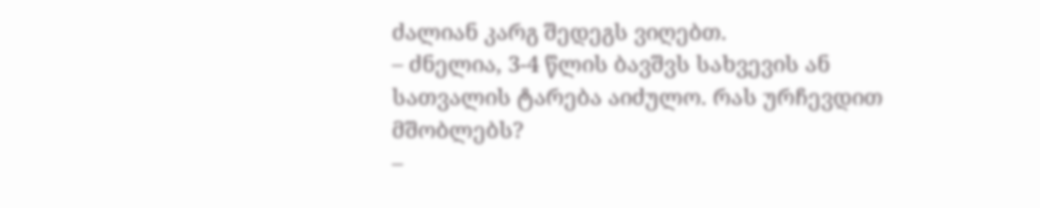ძალიან კარგ შედეგს ვიღებთ.
– ძნელია, 3-4 წლის ბავშვს სახვევის ან სათვალის ტარება აიძულო. რას ურჩევდით მშობლებს?
–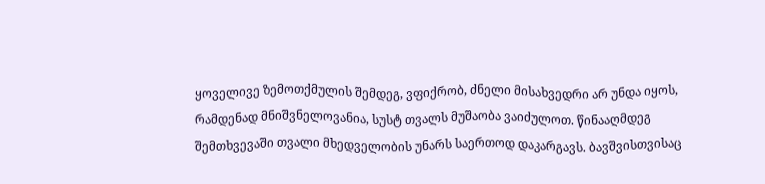ყოველივე ზემოთქმულის შემდეგ, ვფიქრობ, ძნელი მისახვედრი არ უნდა იყოს, რამდენად მნიშვნელოვანია, სუსტ თვალს მუშაობა ვაიძულოთ. წინააღმდეგ შემთხვევაში თვალი მხედველობის უნარს საერთოდ დაკარგავს. ბავშვისთვისაც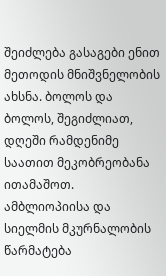შეიძლება გასაგები ენით მეთოდის მნიშვნელობის ახსნა. ბოლოს და ბოლოს, შეგიძლიათ, დღეში რამდენიმე საათით მეკობრეობანა ითამაშოთ. ამბლიოპიისა და სიელმის მკურნალობის წარმატება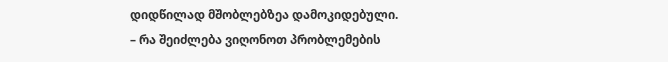დიდწილად მშობლებზეა დამოკიდებული.
– რა შეიძლება ვიღონოთ პრობლემების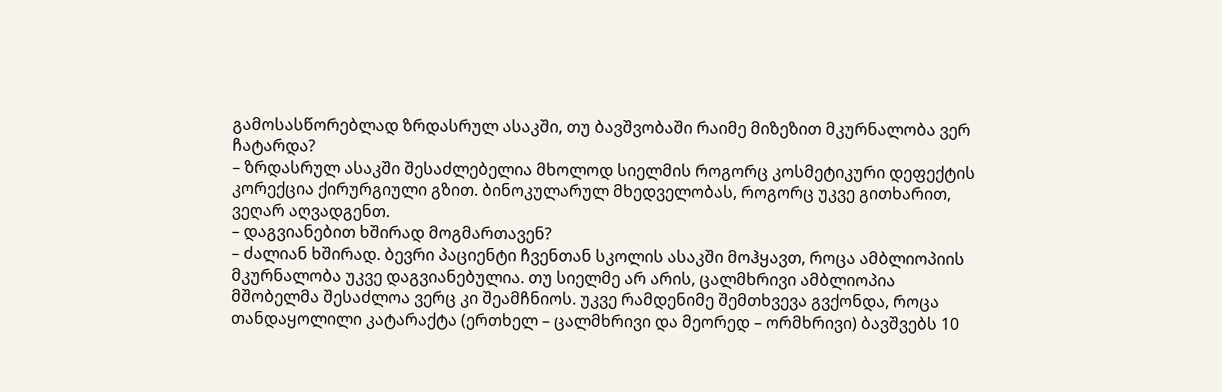გამოსასწორებლად ზრდასრულ ასაკში, თუ ბავშვობაში რაიმე მიზეზით მკურნალობა ვერ ჩატარდა?
– ზრდასრულ ასაკში შესაძლებელია მხოლოდ სიელმის როგორც კოსმეტიკური დეფექტის კორექცია ქირურგიული გზით. ბინოკულარულ მხედველობას, როგორც უკვე გითხარით, ვეღარ აღვადგენთ.
– დაგვიანებით ხშირად მოგმართავენ?
– ძალიან ხშირად. ბევრი პაციენტი ჩვენთან სკოლის ასაკში მოჰყავთ, როცა ამბლიოპიის მკურნალობა უკვე დაგვიანებულია. თუ სიელმე არ არის, ცალმხრივი ამბლიოპია მშობელმა შესაძლოა ვერც კი შეამჩნიოს. უკვე რამდენიმე შემთხვევა გვქონდა, როცა თანდაყოლილი კატარაქტა (ერთხელ – ცალმხრივი და მეორედ – ორმხრივი) ბავშვებს 10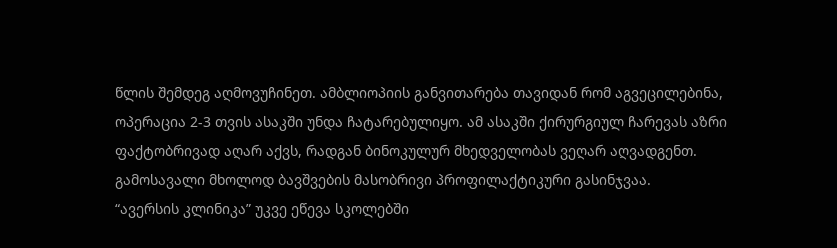წლის შემდეგ აღმოვუჩინეთ. ამბლიოპიის განვითარება თავიდან რომ აგვეცილებინა, ოპერაცია 2-3 თვის ასაკში უნდა ჩატარებულიყო. ამ ასაკში ქირურგიულ ჩარევას აზრი ფაქტობრივად აღარ აქვს, რადგან ბინოკულურ მხედველობას ვეღარ აღვადგენთ. გამოსავალი მხოლოდ ბავშვების მასობრივი პროფილაქტიკური გასინჯვაა.
“ავერსის კლინიკა” უკვე ეწევა სკოლებში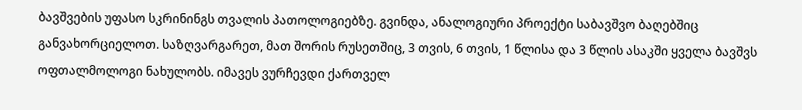ბავშვების უფასო სკრინინგს თვალის პათოლოგიებზე. გვინდა, ანალოგიური პროექტი საბავშვო ბაღებშიც განვახორციელოთ. საზღვარგარეთ, მათ შორის რუსეთშიც, 3 თვის, 6 თვის, 1 წლისა და 3 წლის ასაკში ყველა ბავშვს ოფთალმოლოგი ნახულობს. იმავეს ვურჩევდი ქართველ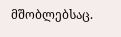მშობლებსაც.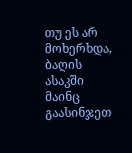თუ ეს არ მოხერხდა, ბაღის ასაკში მაინც გაასინჯეთ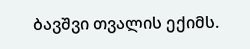ბავშვი თვალის ექიმს.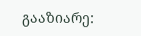გააზიარე: